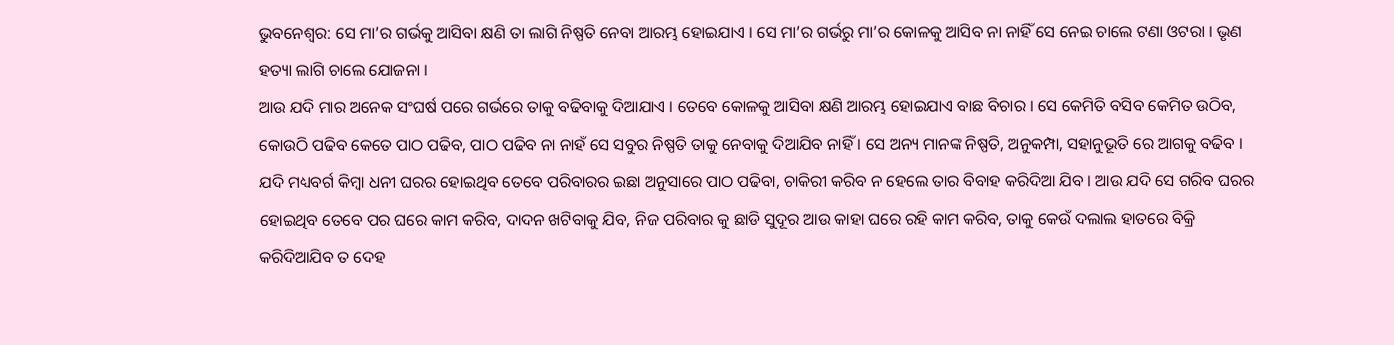ଭୁବନେଶ୍ୱର: ସେ ମା’ର ଗର୍ଭକୁ ଆସିବା କ୍ଷଣି ତା ଲାଗି ନିଷ୍ପତି ନେବା ଆରମ୍ଭ ହୋଇଯାଏ । ସେ ମା’ର ଗର୍ଭରୁ ମା’ର କୋଳକୁ ଆସିବ ନା ନାହିଁ ସେ ନେଇ ଚାଲେ ଟଣା ଓଟରା । ଭୃଣ ହତ୍ୟା ଲାଗି ଚାଲେ ଯୋଜନା ।
ଆଉ ଯଦି ମାର ଅନେକ ସଂଘର୍ଷ ପରେ ଗର୍ଭରେ ତାକୁ ବଢିବାକୁ ଦିଆଯାଏ । ତେବେ କୋଳକୁ ଆସିବା କ୍ଷଣି ଆରମ୍ଭ ହୋଇଯାଏ ବାଛ ବିଚାର । ସେ କେମିତି ବସିବ କେମିତ ଉଠିବ, କୋଉଠି ପଢିବ କେତେ ପାଠ ପଢିବ, ପାଠ ପଢିବ ନା ନାହଁ ସେ ସବୁର ନିଷ୍ପତି ତାକୁ ନେବାକୁ ଦିଆଯିବ ନାହିଁ । ସେ ଅନ୍ୟ ମାନଙ୍କ ନିଷ୍ପତି, ଅନୁକମ୍ପା, ସହାନୁଭୂତି ରେ ଆଗକୁ ବଢିବ ।
ଯଦି ମଧ୍ୟବର୍ଗ କିମ୍ବା ଧନୀ ଘରର ହୋଇଥିବ ତେବେ ପରିବାରର ଇଛା ଅନୁସାରେ ପାଠ ପଢିବା, ଚାକିରୀ କରିବ ନ ହେଲେ ତାର ବିବାହ କରିଦିଆ ଯିବ । ଆଉ ଯଦି ସେ ଗରିବ ଘରର ହୋଇଥିବ ତେବେ ପର ଘରେ କାମ କରିବ, ଦାଦନ ଖଟିବାକୁ ଯିବ, ନିଜ ପରିବାର କୁ ଛାଡି ସୁଦୂର ଆଉ କାହା ଘରେ ରହି କାମ କରିବ, ତାକୁ କେଉଁ ଦଲାଲ ହାତରେ ବିକ୍ରି କରିଦିଆଯିବ ତ ଦେହ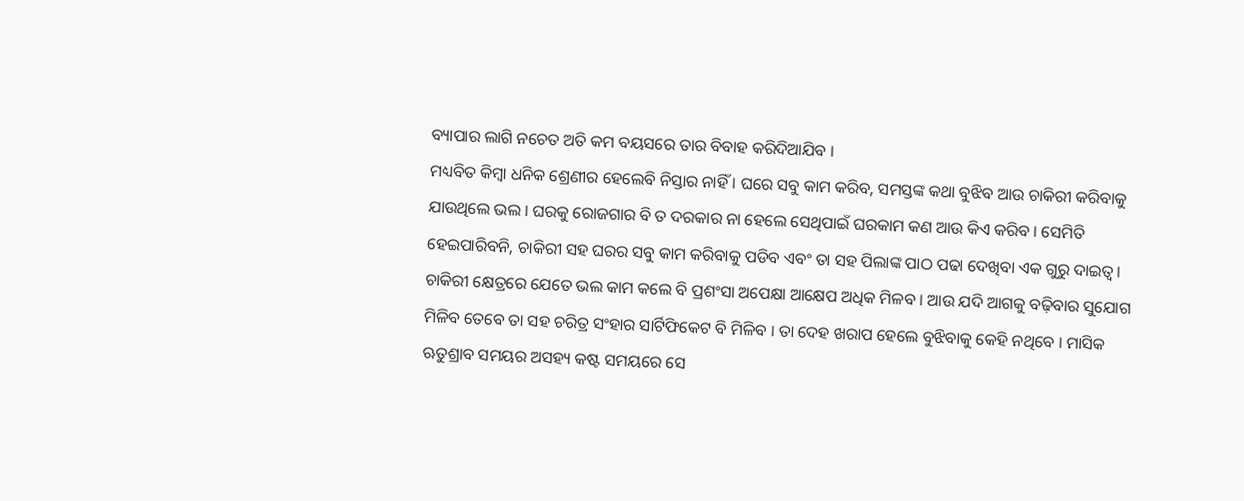ବ୍ୟାପାର ଲାଗି ନଚେତ ଅତି କମ ବୟସରେ ତାର ବିବାହ କରିଦିଆଯିବ ।
ମଧ୍ୟବିତ କିମ୍ବା ଧନିକ ଶ୍ରେଣୀର ହେଲେବି ନିସ୍ତାର ନାହିଁ । ଘରେ ସବୁ କାମ କରିବ, ସମସ୍ତଙ୍କ କଥା ବୁଝିବ ଆଉ ଚାକିରୀ କରିବାକୁ ଯାଉଥିଲେ ଭଲ । ଘରକୁ ରୋଜଗାର ବି ତ ଦରକାର ନା ହେଲେ ସେଥିପାଇଁ ଘରକାମ କଣ ଆଉ କିଏ କରିବ । ସେମିତି ହେଇପାରିବନି, ଚାକିରୀ ସହ ଘରର ସବୁ କାମ କରିବାକୁ ପଡିବ ଏବଂ ତା ସହ ପିଲାଙ୍କ ପାଠ ପଢା ଦେଖିବା ଏକ ଗୁରୁ ଦାଇତ୍ୱ।
ଚାକିରୀ କ୍ଷେତ୍ରରେ ଯେତେ ଭଲ କାମ କଲେ ବି ପ୍ରଶଂସା ଅପେକ୍ଷା ଆକ୍ଷେପ ଅଧିକ ମିଳବ । ଆଉ ଯଦି ଆଗକୁ ବଢ଼ିବାର ସୁଯୋଗ ମିଳିବ ତେବେ ତା ସହ ଚରିତ୍ର ସଂହାର ସାର୍ଟିଫିକେଟ ବି ମିଳିବ । ତା ଦେହ ଖରାପ ହେଲେ ବୁଝିବାକୁ କେହି ନଥିବେ । ମାସିକ ଋତୁଶ୍ରାବ ସମୟର ଅସହ୍ୟ କଷ୍ଟ ସମୟରେ ସେ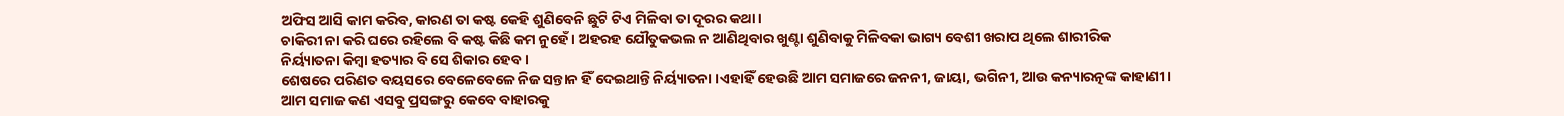ଅଫିସ ଆସି କାମ କରିବ, କାରଣ ତା କଷ୍ଟ କେହି ଶୁଣିବେନି ଛୁଟି ଟିଏ ମିଳିବା ତା ଦୂରର କଥା ।
ଚାକିରୀ ନା କରି ଘରେ ରହିଲେ ବି କଷ୍ଟ କିଛି କମ ନୁହେଁ । ଅହରହ ଯୌତୁକଭଲ ନ ଆଣିଥିବାର ଖୁଣ୍ଟା ଶୁଣିବାକୁ ମିଳିବକା ଭାଗ୍ୟ ବେଶୀ ଖରାପ ଥିଲେ ଶାରୀରିକ ନିର୍ୟ୍ୟାତନା କିମ୍ବା ହତ୍ୟାର ବି ସେ ଶିକାର ହେବ ।
ଶେଷରେ ପରିଣତ ବୟସରେ ବେଳେବେଳେ ନିଜ ସନ୍ତାନ ହିଁ ଦେଇଥାନ୍ତି ନିର୍ୟ୍ୟାତନା ।ଏହାହିଁ ହେଉଛି ଆମ ସମାଜରେ ଜନନୀ, ଜାୟା, ଭଗିନୀ, ଆଉ କନ୍ୟାରତ୍ନଙ୍କ କାହାଣୀ ।
ଆମ ସମାଜ କଣ ଏସବୁ ପ୍ରସଙ୍ଗରୁ କେବେ ବାହାରକୁ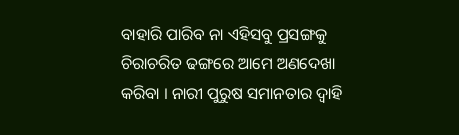ବାହାରି ପାରିବ ନା ଏହିସବୁ ପ୍ରସଙ୍ଗକୁ ଚିରାଚରିତ ଢଙ୍ଗରେ ଆମେ ଅଣଦେଖା କରିବା । ନାରୀ ପୁରୁଷ ସମାନତାର ଦ୍ୱାହି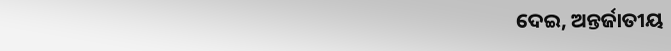ଦେଇ, ଅନ୍ତର୍ଜାତୀୟ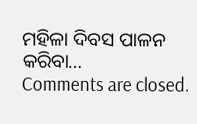ମହିଳା ଦିବସ ପାଳନ କରିବା…
Comments are closed.